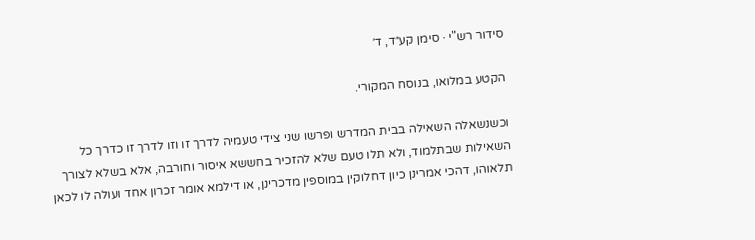סידור רש"י · סימן קע״ד, ד׳

הקטע במלואו, בנוסח המקורי.

וכשנשאלה השאילה בבית המדרש ופרשו שני צידי טעמיה לדרך זו וזו לדרך זו כדרך כל השאילות שבתלמוד, ולא תלו טעם שלא להזכיר בחששא איסור וחורבה, אלא בשלא לצורך תלאוהו, דהכי אמרינן כיון דחלוקין במוספין מדכרינן, או דילמא אומר זכרון אחד ועולה לו לכאן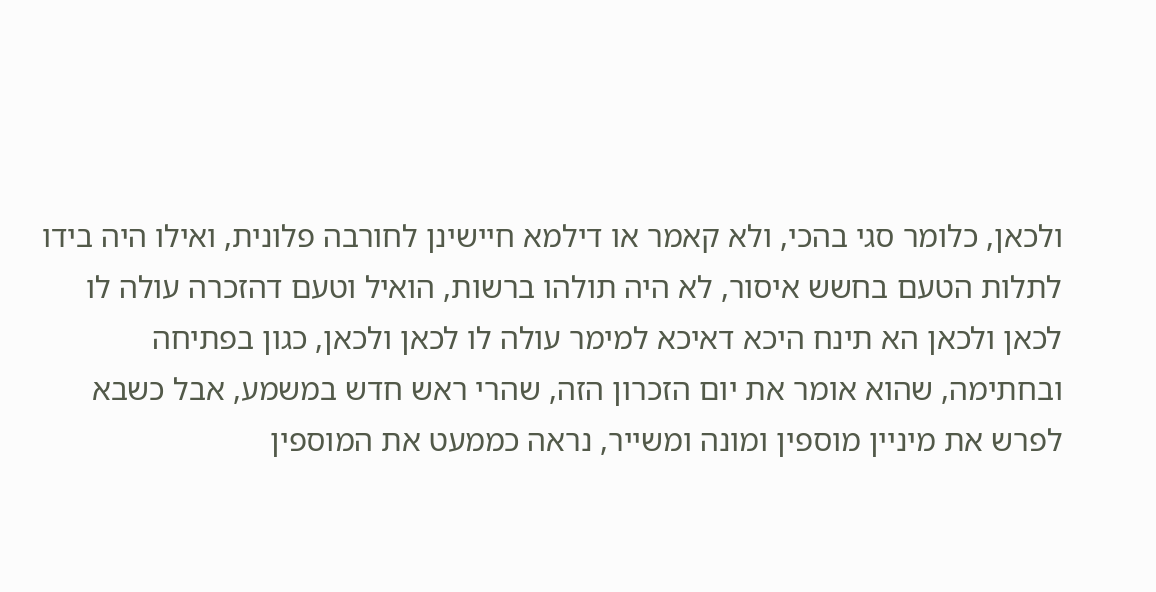ולכאן, כלומר סגי בהכי, ולא קאמר או דילמא חיישינן לחורבה פלונית, ואילו היה בידו לתלות הטעם בחשש איסור, לא היה תולהו ברשות, הואיל וטעם דהזכרה עולה לו לכאן ולכאן הא תינח היכא דאיכא למימר עולה לו לכאן ולכאן, כגון בפתיחה ובחתימה, שהוא אומר את יום הזכרון הזה, שהרי ראש חדש במשמע, אבל כשבא לפרש את מיניין מוספין ומונה ומשייר, נראה כממעט את המוספין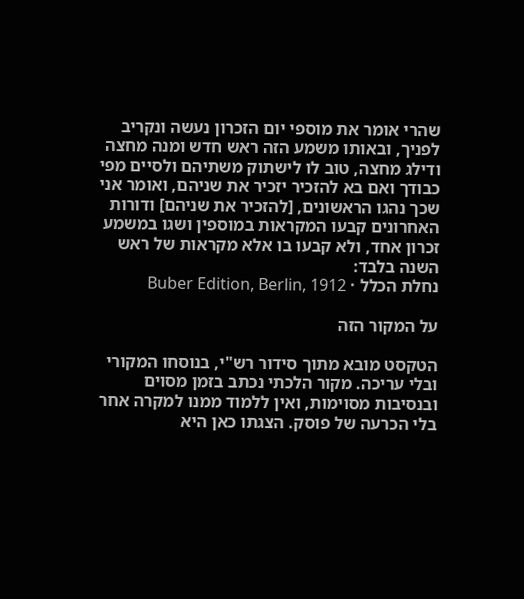שהרי אומר את מוספי יום הזכרון נעשה ונקריב לפניך, ובאותו משמע הזה ראש חדש ומנה מחצה ודילג מחצה, טוב לו לישתוק משתיהם ולסיים מפי כבודך ואם בא להזכיר יזכיר את שניהם, ואומר אני שכך נהגו הראשונים, [להזכיר את שניהם] ודורות האחרונים קבעו המקראות במוספין ושגו במשמע זכרון אחד, ולא קבעו בו אלא מקראות של ראש השנה בלבד:
נחלת הכלל · Buber Edition, Berlin, 1912

על המקור הזה

הטקסט מובא מתוך סידור רש"י, בנוסחו המקורי ובלי עריכה. מקור הלכתי נכתב בזמן מסוים ובנסיבות מסוימות, ואין ללמוד ממנו למקרה אחר בלי הכרעה של פוסק. הצגתו כאן היא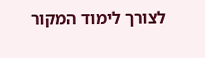לצורך לימוד המקור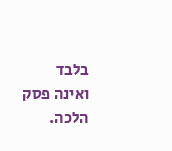בלבד ואינה פסק הלכה.